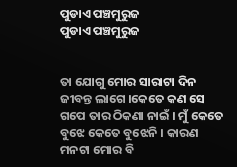ପୁଡାଏ ପଞ୍ଚମୁରୁଜ
ପୁଡାଏ ପଞ୍ଚମୁରୁଜ


ତା ଯୋଗୁ ମୋର ସାରାଟା ଦିନ ଜୀବନ୍ତ ଲାଗେ ।କେତେ କଣ ସେ ଗପେ ତାର ଠିକଣା ନାଇଁ । ମୁଁ କେତେ ବୁଝେ କେତେ ବୁଝେନି । କାରଣ ମନଟା ମୋର ବି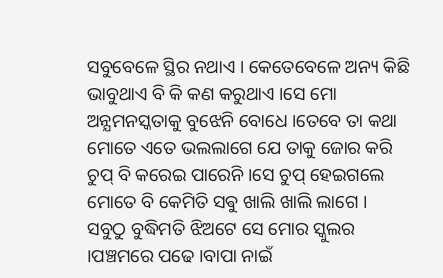ସବୁବେଳେ ସ୍ଥିର ନଥାଏ । କେତେବେଳେ ଅନ୍ୟ କିଛି ଭାବୁଥାଏ ବି କି କଣ କରୁଥାଏ ।ସେ ମୋ ଅନ୍ଯମନସ୍କତାକୁ ବୁଝେନି ବୋଧେ ।ତେବେ ତା କଥା ମୋତେ ଏତେ ଭଲଲାଗେ ଯେ ତାକୁ ଜୋର କରି ଚୁପ୍ ବି କରେଇ ପାରେନି ।ସେ ଚୁପ୍ ହେଇଗଲେ ମୋତେ ବି କେମିତି ସଵୁ ଖାଲି ଖାଲି ଲାଗେ ।
ସବୁଠୁ ବୁଦ୍ଧିମତି ଝିଅଟେ ସେ ମୋର ସ୍କୁଲର ।ପଞ୍ଚମରେ ପଢେ ।ବାପା ନାଇଁ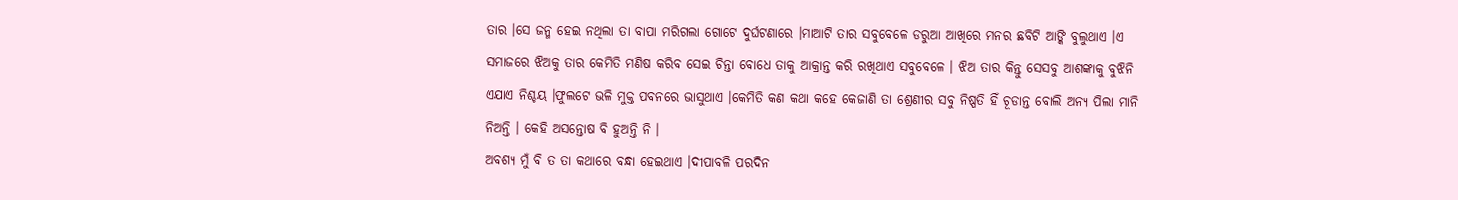ତାର ।ସେ ଜନ୍ମ ହେଇ ନଥିଲା ତା ବାପା ମରିଗଲା ଗୋଟେ ଦୁର୍ଘଟଣାରେ ।ମାଆଟି ତାର ସବୁବେଳେ ଡରୁଆ ଆଖିରେ ମନର ଛବିଟି ଆଙ୍କି ବୁଲୁଥାଏ ।ଏ ସମାଜରେ ଝିଅକୁ ତାର କେମିତି ମଣିଷ କରିବ ସେଇ ଚିନ୍ତା ବୋଧେ ତାକୁ ଆକ୍ରାନ୍ତ କରି ରଖିଥାଏ ସବୁବେଳେ । ଝିଅ ତାର କିନ୍ତୁ ସେସବୁ ଆଶଙ୍କାକୁ ବୁଝିନି ଏଯାଏ ନିଶ୍ଚୟ ।ଫୁଲଟେ ଭଳି ମୁକ୍ତ ପବନରେ ଭାସୁଥାଏ ।କେମିତି କଣ କଥା କହେ କେଜାଣି ତା ଶ୍ରେଣୀର ସବୁ ନିଷ୍ପତି ହିଁ ଚୂଡାନ୍ତ ବୋଲି ଅନ୍ୟ ପିଲା ମାନି ନିଅନ୍ତି । କେହି ଅସନ୍ତୋଷ ବି ହୁଅନ୍ତି ନି ।
ଅବଶ୍ଯ ମୁଁ ବି ତ ତା କଥାରେ ବନ୍ଧା ହେଇଥାଏ ।ଦୀପାବଳି ପରଦିନ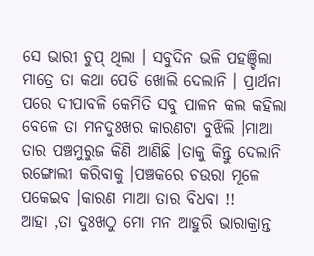ସେ ଭାରୀ ଚୁପ୍ ଥିଲା । ସବୁଦିନ ଭଳି ପହଞ୍ଚିଲା ମାତ୍ରେ ତା କଥା ପେଡି ଖୋଲି ଦେଲାନି । ପ୍ରାର୍ଥନା ପରେ ଦୀପାବଳି କେମିତି ସବୁ ପାଳନ କଲ କହିଲା ବେଳେ ତା ମନଦୁଃଖର କାରଣଟା ବୁଝିଲି ।ମାଆ ତାର ପଞ୍ଚମୁରୁଜ କିଣି ଆଣିଛି ।ତାକୁ କିନ୍ତୁ ଦେଲାନି ରଙ୍ଗୋଲୀ କରିବାକୁ ।ପଞ୍ଚକରେ ଚଉରା ମୂଳେ ପକେଇବ ।କାରଣ ମାଆ ତାର ବିଧବା !!
ଆହା ,ତା ଦୁଃଖଠୁ ମୋ ମନ ଆହୁରି ଭାରାକ୍ରାନ୍ତ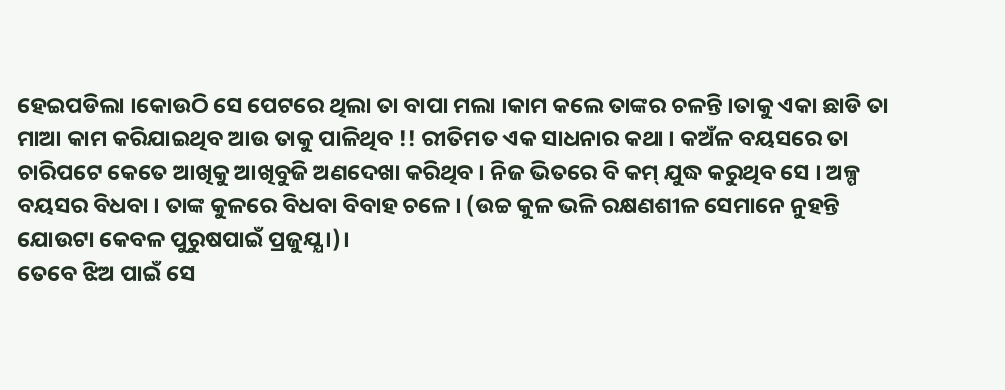ହେଇପଡିଲା ।କୋଉଠି ସେ ପେଟରେ ଥିଲା ତା ବାପା ମଲା ।କାମ କଲେ ତାଙ୍କର ଚଳନ୍ତି ।ତାକୁ ଏକା ଛାଡି ତା ମାଆ କାମ କରିଯାଇଥିବ ଆଉ ତାକୁ ପାଳିଥିବ !! ରୀତିମତ ଏକ ସାଧନାର କଥା । କଅଁଳ ବୟସରେ ତା ଚାରିପଟେ କେତେ ଆଖିକୁ ଆଖିବୁଜି ଅଣଦେଖା କରିଥିବ । ନିଜ ଭିତରେ ବି କମ୍ ଯୁଦ୍ଧ କରୁଥିବ ସେ । ଅଳ୍ପ ବୟସର ବିଧବା । ତାଙ୍କ କୁଳରେ ବିଧବା ବିବାହ ଚଳେ । (ଉଚ୍ଚ କୁଳ ଭଳି ରକ୍ଷଣଶୀଳ ସେମାନେ ନୁହନ୍ତି ଯୋଉଟା କେବଳ ପୁରୁଷପାଇଁ ପ୍ରଜୁଯ୍ଯ ।)।
ତେବେ ଝିଅ ପାଇଁ ସେ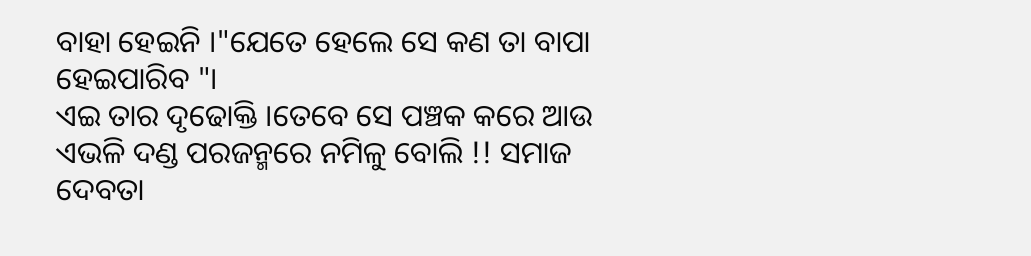ବାହା ହେଇନି ।"ଯେତେ ହେଲେ ସେ କଣ ତା ବାପା ହେଇପାରିବ "।
ଏଇ ତାର ଦୃଢୋକ୍ତି ।ତେବେ ସେ ପଞ୍ଚକ କରେ ଆଉ ଏଭଳି ଦଣ୍ଡ ପରଜନ୍ମରେ ନମିଳୁ ବୋଲି !! ସମାଜ ଦେବତା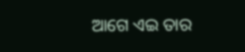ଆଗେ ଏଇ ତାର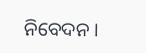ନିବେଦନ ।